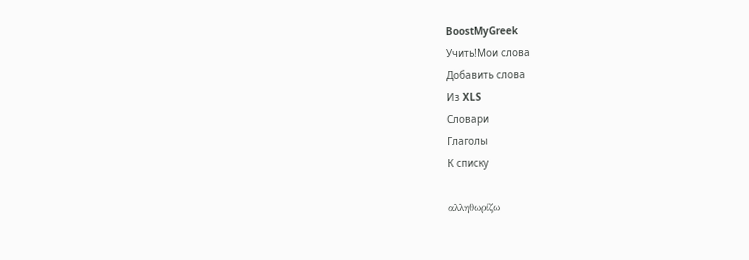BoostMyGreek
Учить!Мои слова
Добавить слова
Из XLS
Словари
Глаголы
К списку

αλληθωρίζω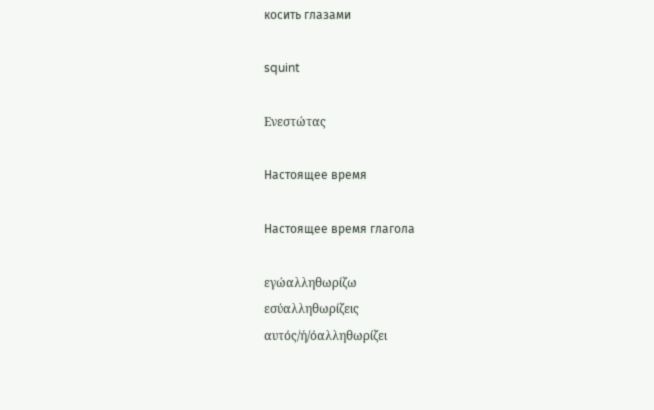косить глазами

squint

Ενεστώτας

Настоящее время

Настоящее время глагола

εγώαλληθωρίζω
εσύαλληθωρίζεις
αυτός/ή/όαλληθωρίζει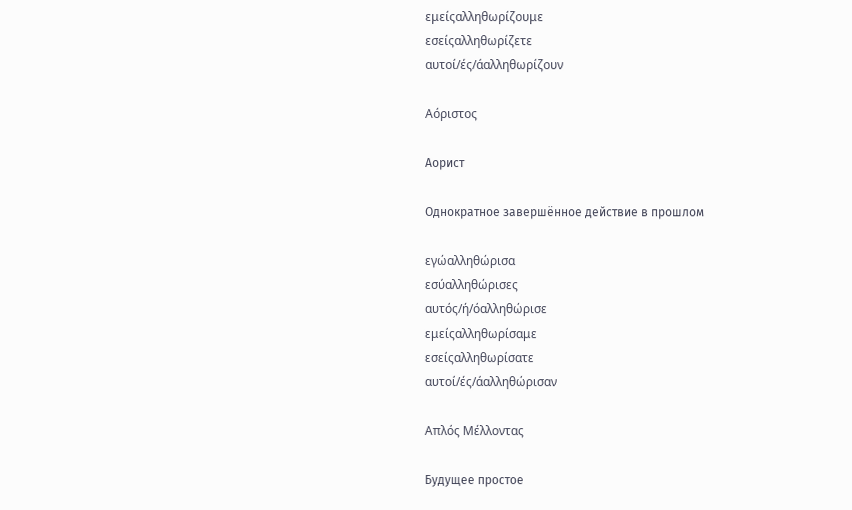εμείςαλληθωρίζουμε
εσείςαλληθωρίζετε
αυτοί/ές/άαλληθωρίζουν

Αόριστος

Аорист

Однократное завершённое действие в прошлом

εγώαλληθώρισα
εσύαλληθώρισες
αυτός/ή/όαλληθώρισε
εμείςαλληθωρίσαμε
εσείςαλληθωρίσατε
αυτοί/ές/άαλληθώρισαν

Απλός Μέλλοντας

Будущее простое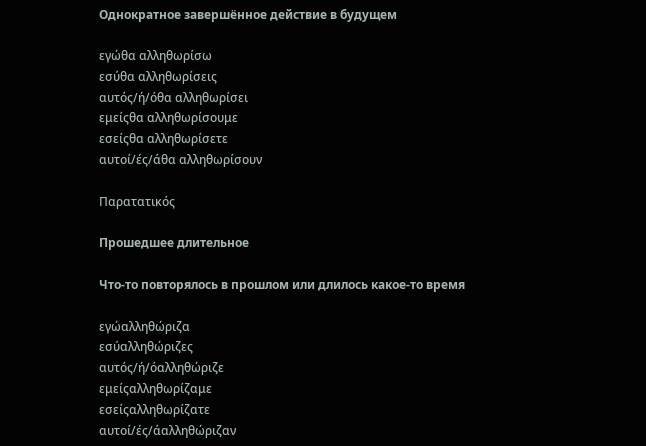Однократное завершённое действие в будущем

εγώθα αλληθωρίσω
εσύθα αλληθωρίσεις
αυτός/ή/όθα αλληθωρίσει
εμείςθα αλληθωρίσουμε
εσείςθα αλληθωρίσετε
αυτοί/ές/άθα αλληθωρίσουν

Παρατατικός

Прошедшее длительное

Что-то повторялось в прошлом или длилось какое-то время

εγώαλληθώριζα
εσύαλληθώριζες
αυτός/ή/όαλληθώριζε
εμείςαλληθωρίζαμε
εσείςαλληθωρίζατε
αυτοί/ές/άαλληθώριζαν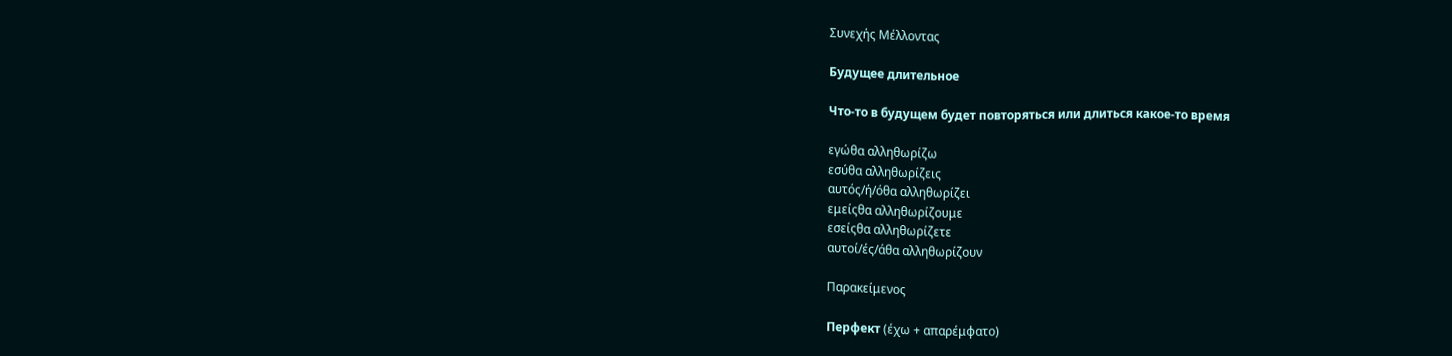Συνεχής Μέλλοντας

Будущее длительное

Что-то в будущем будет повторяться или длиться какое-то время

εγώθα αλληθωρίζω
εσύθα αλληθωρίζεις
αυτός/ή/όθα αλληθωρίζει
εμείςθα αλληθωρίζουμε
εσείςθα αλληθωρίζετε
αυτοί/ές/άθα αλληθωρίζουν

Παρακείμενος

Перфект (έχω + απαρέμφατο)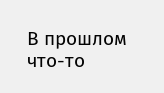В прошлом что-то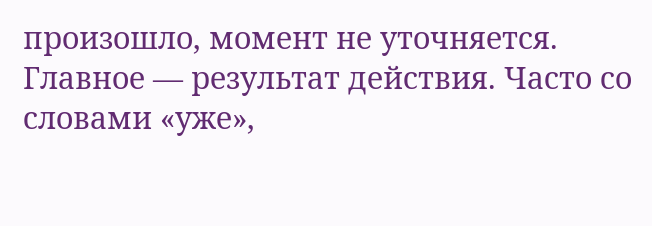произошло, момент не уточняется. Главное — результат действия. Часто со словами «уже»,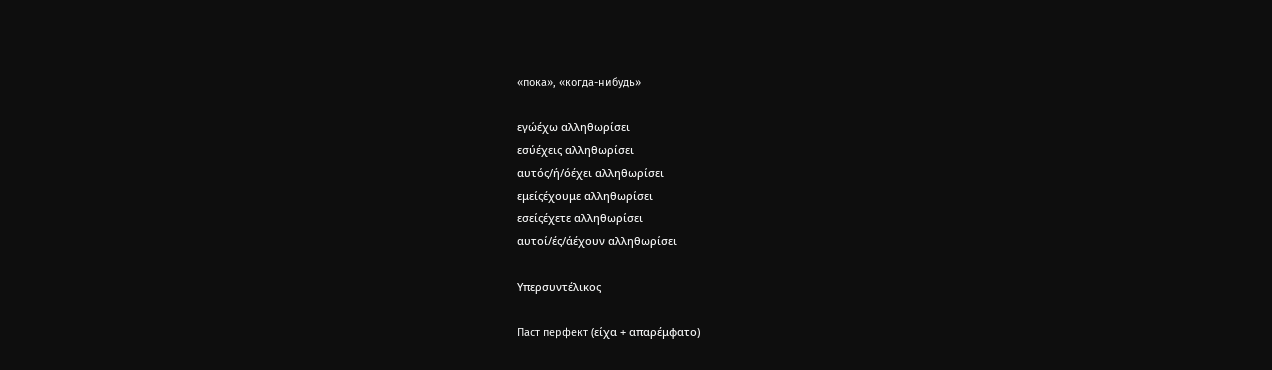«пока», «когда-нибудь»

εγώέχω αλληθωρίσει
εσύέχεις αλληθωρίσει
αυτός/ή/όέχει αλληθωρίσει
εμείςέχουμε αλληθωρίσει
εσείςέχετε αλληθωρίσει
αυτοί/ές/άέχουν αλληθωρίσει

Υπερσυντέλικος

Паст перфект (είχα + απαρέμφατο)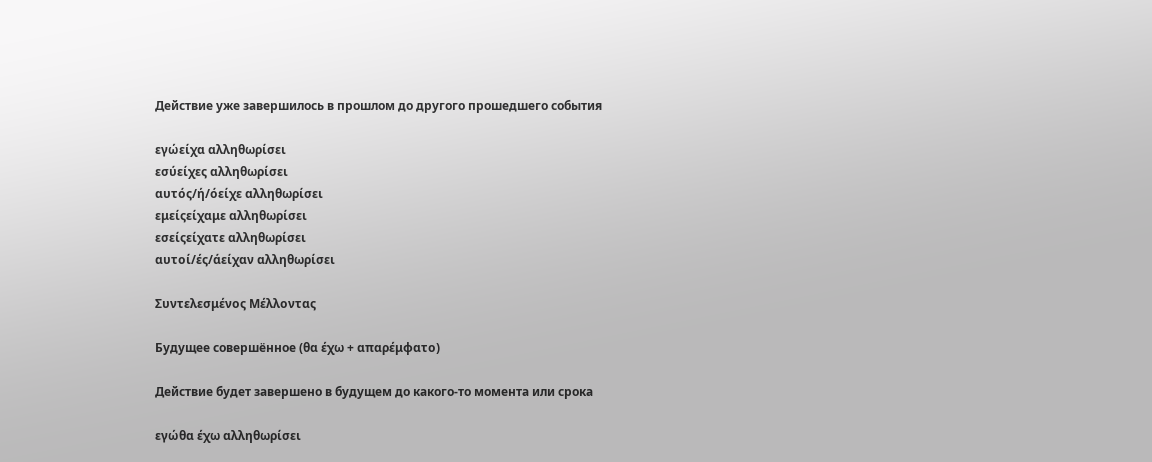Действие уже завершилось в прошлом до другого прошедшего события

εγώείχα αλληθωρίσει
εσύείχες αλληθωρίσει
αυτός/ή/όείχε αλληθωρίσει
εμείςείχαμε αλληθωρίσει
εσείςείχατε αλληθωρίσει
αυτοί/ές/άείχαν αλληθωρίσει

Συντελεσμένος Μέλλοντας

Будущее совершённое (θα έχω + απαρέμφατο)

Действие будет завершено в будущем до какого-то момента или срока

εγώθα έχω αλληθωρίσει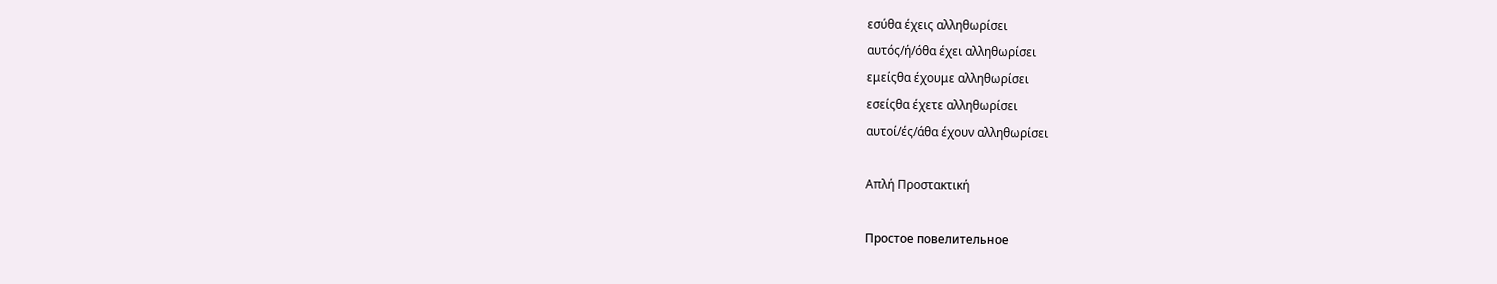εσύθα έχεις αλληθωρίσει
αυτός/ή/όθα έχει αλληθωρίσει
εμείςθα έχουμε αλληθωρίσει
εσείςθα έχετε αλληθωρίσει
αυτοί/ές/άθα έχουν αλληθωρίσει

Απλή Προστακτική

Простое повелительное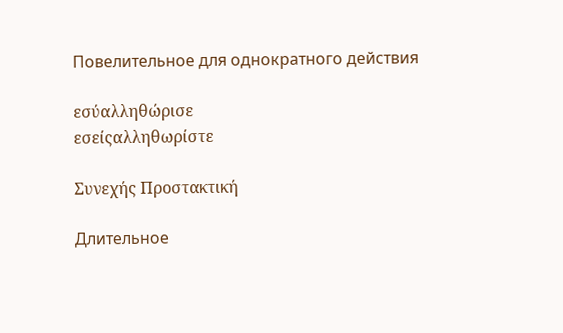Повелительное для однократного действия

εσύαλληθώρισε
εσείςαλληθωρίστε

Συνεχής Προστακτική

Длительное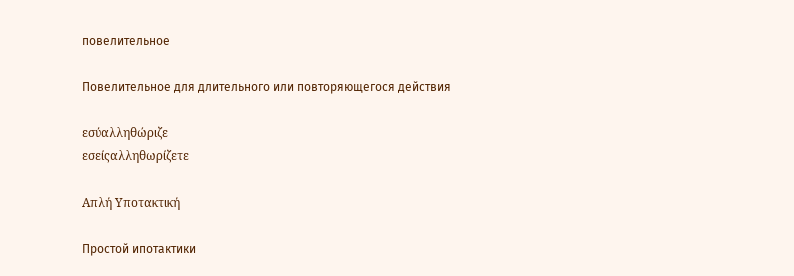повелительное

Повелительное для длительного или повторяющегося действия

εσύαλληθώριζε
εσείςαλληθωρίζετε

Απλή Υποτακτική

Простой ипотактики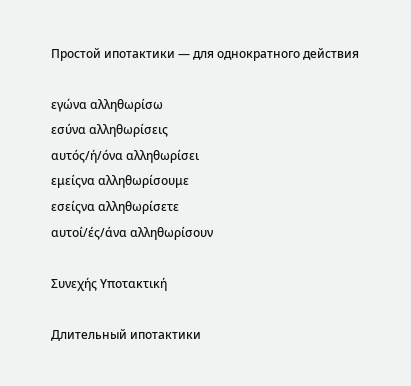Простой ипотактики — для однократного действия

εγώνα αλληθωρίσω
εσύνα αλληθωρίσεις
αυτός/ή/όνα αλληθωρίσει
εμείςνα αλληθωρίσουμε
εσείςνα αλληθωρίσετε
αυτοί/ές/άνα αλληθωρίσουν

Συνεχής Υποτακτική

Длительный ипотактики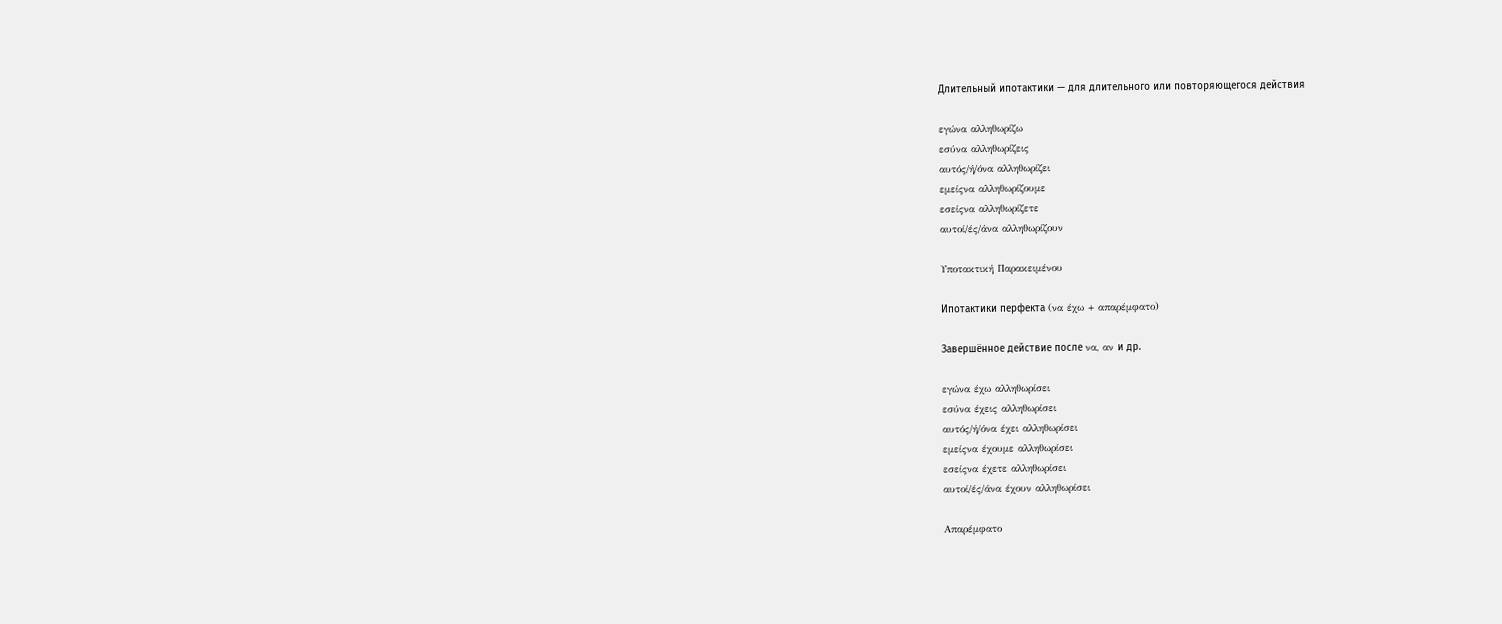Длительный ипотактики — для длительного или повторяющегося действия

εγώνα αλληθωρίζω
εσύνα αλληθωρίζεις
αυτός/ή/όνα αλληθωρίζει
εμείςνα αλληθωρίζουμε
εσείςνα αλληθωρίζετε
αυτοί/ές/άνα αλληθωρίζουν

Υποτακτική Παρακειμένου

Ипотактики перфекта (να έχω + απαρέμφατο)

Завершённое действие после να, αν и др.

εγώνα έχω αλληθωρίσει
εσύνα έχεις αλληθωρίσει
αυτός/ή/όνα έχει αλληθωρίσει
εμείςνα έχουμε αλληθωρίσει
εσείςνα έχετε αλληθωρίσει
αυτοί/ές/άνα έχουν αλληθωρίσει

Απαρέμφατο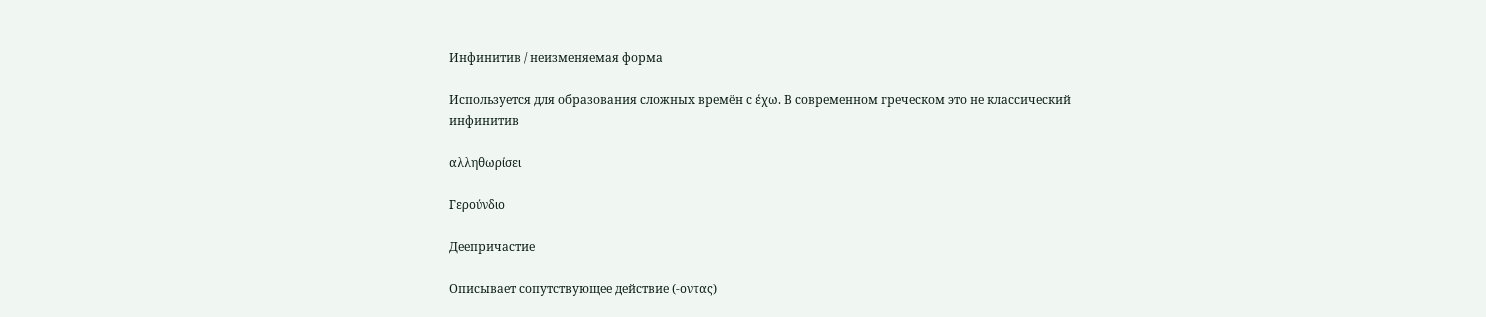Инфинитив / неизменяемая форма

Используется для образования сложных времён с έχω. В современном греческом это не классический инфинитив

αλληθωρίσει

Γερούνδιο

Деепричастие

Описывает сопутствующее действие (-οντας)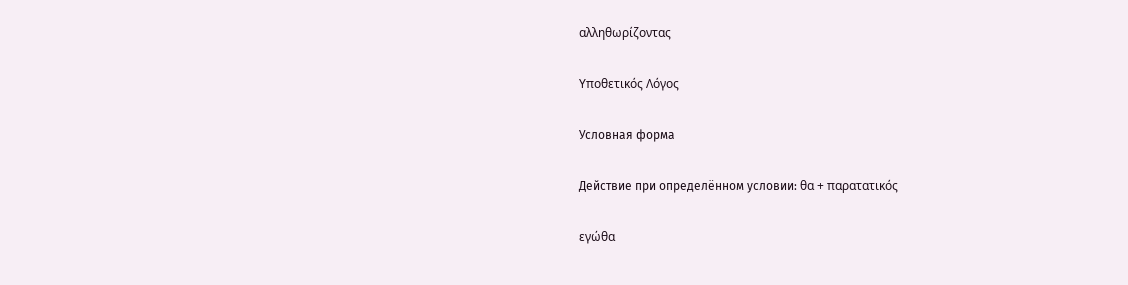αλληθωρίζοντας

Υποθετικός Λόγος

Условная форма

Действие при определённом условии: θα + παρατατικός

εγώθα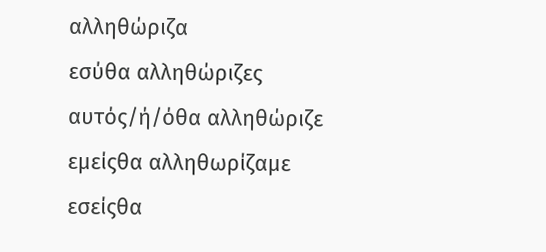αλληθώριζα
εσύθα αλληθώριζες
αυτός/ή/όθα αλληθώριζε
εμείςθα αλληθωρίζαμε
εσείςθα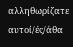αλληθωρίζατε
αυτοί/ές/άθα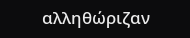αλληθώριζαν